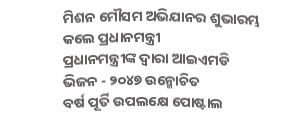ମିଶନ ମୌସମ ଅଭିଯାନର ଶୁଭାରମ୍ଭ କଲେ ପ୍ରଧାନମନ୍ତ୍ରୀ
ପ୍ରଧାନମନ୍ତ୍ରୀଙ୍କ ଦ୍ୱାରା ଆଇଏମଡି ଭିଜନ - ୨୦୪୭ ଉନ୍ମୋଚିତ
ବର୍ଷ ପୂର୍ତି ଉପଲକ୍ଷେ ପୋଷ୍ଟାଲ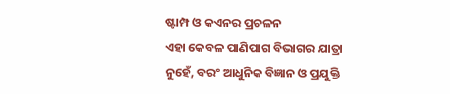ଷ୍ଟାମ୍ପ ଓ କଏନର ପ୍ରଚଳନ
ଏହା କେବଳ ପାଣିପାଗ ବିଭାଗର ଯାତ୍ରା ନୁହେଁ, ବରଂ ଆଧୁନିକ ବିଜ୍ଞାନ ଓ ପ୍ରଯୁକ୍ତି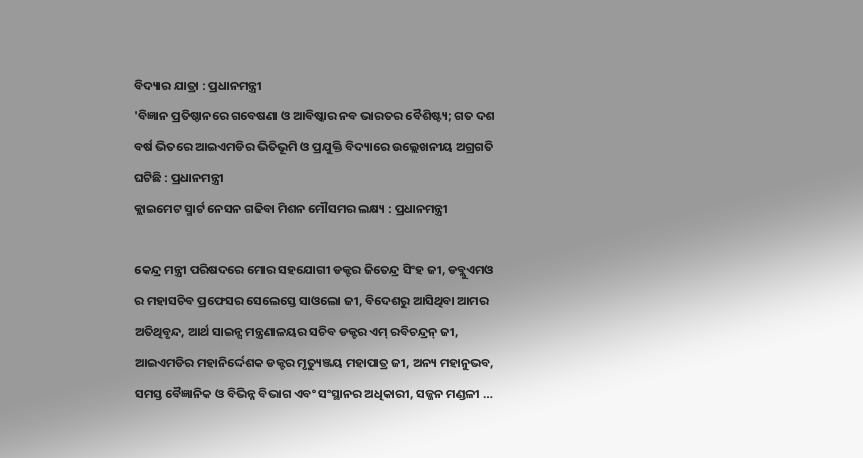ବିଦ୍ୟାର ଯାତ୍ରା : ପ୍ରଧାନମନ୍ତ୍ରୀ
'ବିଜ୍ଞାନ ପ୍ରତିଷ୍ଠାନରେ ଗବେଷଣା ଓ ଆବିଷ୍କାର ନବ ଭାରତର ବୈଶିଷ୍ଟ୍ୟ; ଗତ ଦଶ ବର୍ଷ ଭିତରେ ଆଇଏମଡିର ଭିତିଭୂମି ଓ ପ୍ରଯୁକ୍ତି ବିଦ୍ୟାରେ ଉଲ୍ଲେଖନୀୟ ଅଗ୍ରଗତି ଘଟିଛି : ପ୍ରଧାନମନ୍ତ୍ରୀ
କ୍ଲାଇମେଟ ସ୍ମାର୍ଟ ନେସନ ଗଢିବା ମିଶନ ମୌସମର ଲକ୍ଷ୍ୟ : ପ୍ରଧାନମନ୍ତ୍ରୀ

କେନ୍ଦ୍ର ମନ୍ତ୍ରୀ ପରିଷଦରେ ମୋର ସହଯୋଗୀ ଡକ୍ଟର ଜିତେନ୍ଦ୍ର ସିଂହ ଜୀ, ଡବ୍ଲୁଏମଓ ର ମହାସଚିବ ପ୍ରଫେସର ସେଲେସ୍ତେ ସାଓଲୋ ଜୀ, ବିଦେଶରୁ ଆସିଥିବା ଆମର ଅତିଥିବୃନ୍ଦ, ଆର୍ଥ ସାଇନ୍ସ ମନ୍ତ୍ରଣାଳୟର ସଚିବ ଡକ୍ଟର ଏମ୍ ରବିଚନ୍ଦ୍ରନ୍ ଜୀ, ଆଇଏମଡିର ମହାନିର୍ଦ୍ଦେଶକ ଡକ୍ଟର ମୃତ୍ୟୁଞ୍ଜୟ ମହାପାତ୍ର ଜୀ, ଅନ୍ୟ ମହାନୁଭବ, ସମସ୍ତ ବୈଜ୍ଞାନିକ ଓ ବିଭିନ୍ନ ବିଭାଗ ଏବଂ ସଂସ୍ଥାନର ଅଧିକାରୀ, ସଜ୍ଜନ ମଣ୍ଡଳୀ …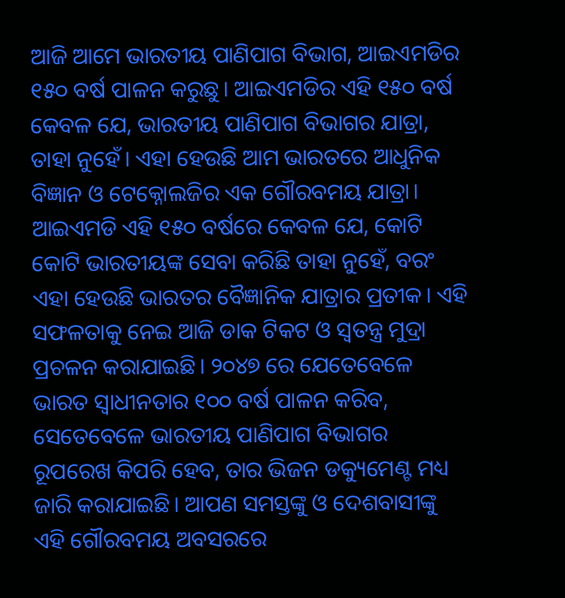ଆଜି ଆମେ ଭାରତୀୟ ପାଣିପାଗ ବିଭାଗ, ଆଇଏମଡିର ୧୫୦ ବର୍ଷ ପାଳନ କରୁଛୁ। ଆଇଏମଡିର ଏହି ୧୫୦ ବର୍ଷ କେବଳ ଯେ, ଭାରତୀୟ ପାଣିପାଗ ବିଭାଗର ଯାତ୍ରା, ତାହା ନୁହେଁ। ଏହା ହେଉଛି ଆମ ଭାରତରେ ଆଧୁନିକ ବିଜ୍ଞାନ ଓ ଟେକ୍ନୋଲଜିର ଏକ ଗୌରବମୟ ଯାତ୍ରା। ଆଇଏମଡି ଏହି ୧୫୦ ବର୍ଷରେ କେବଳ ଯେ, କୋଟି କୋଟି ଭାରତୀୟଙ୍କ ସେବା କରିଛି ତାହା ନୁହେଁ, ବରଂ ଏହା ହେଉଛି ଭାରତର ବୈଜ୍ଞାନିକ ଯାତ୍ରାର ପ୍ରତୀକ। ଏହି ସଫଳତାକୁ ନେଇ ଆଜି ଡାକ ଟିକଟ ଓ ସ୍ୱତନ୍ତ୍ର ମୁଦ୍ରା ପ୍ରଚଳନ କରାଯାଇଛି। ୨୦୪୭ ରେ ଯେତେବେଳେ ଭାରତ ସ୍ୱାଧୀନତାର ୧୦୦ ବର୍ଷ ପାଳନ କରିବ, ସେତେବେଳେ ଭାରତୀୟ ପାଣିପାଗ ବିଭାଗର ରୂପରେଖ କିପରି ହେବ, ତାର ଭିଜନ ଡକ୍ୟୁମେଣ୍ଟ ମଧ୍ୟ ଜାରି କରାଯାଇଛି। ଆପଣ ସମସ୍ତଙ୍କୁ ଓ ଦେଶବାସୀଙ୍କୁ ଏହି ଗୌରବମୟ ଅବସରରେ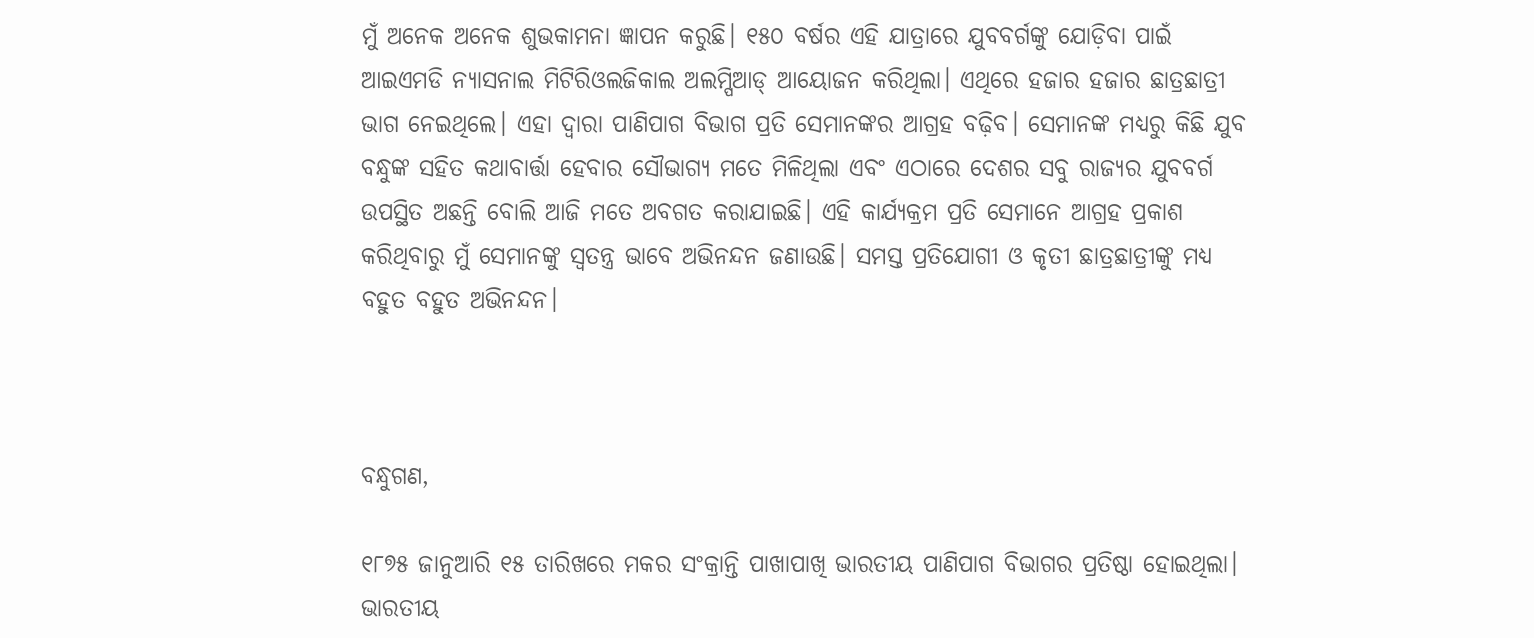ମୁଁ ଅନେକ ଅନେକ ଶୁଭକାମନା ଜ୍ଞାପନ କରୁଛି। ୧୫୦ ବର୍ଷର ଏହି ଯାତ୍ରାରେ ଯୁବବର୍ଗଙ୍କୁ ଯୋଡ଼ିବା ପାଇଁ ଆଇଏମଡି ନ୍ୟାସନାଲ ମିଟିରିଓଲଜିକାଲ ଅଲମ୍ପିଆଡ୍ ଆୟୋଜନ କରିଥିଲା। ଏଥିରେ ହଜାର ହଜାର ଛାତ୍ରଛାତ୍ରୀ ଭାଗ ନେଇଥିଲେ। ଏହା ଦ୍ୱାରା ପାଣିପାଗ ବିଭାଗ ପ୍ରତି ସେମାନଙ୍କର ଆଗ୍ରହ ବଢ଼ିବ। ସେମାନଙ୍କ ମଧ୍ୟରୁ କିଛି ଯୁବ ବନ୍ଧୁଙ୍କ ସହିତ କଥାବାର୍ତ୍ତା ହେବାର ସୌଭାଗ୍ୟ ମତେ ମିଳିଥିଲା ଏବଂ ଏଠାରେ ଦେଶର ସବୁ ରାଜ୍ୟର ଯୁବବର୍ଗ ଉପସ୍ଥିତ ଅଛନ୍ତି ବୋଲି ଆଜି ମତେ ଅବଗତ କରାଯାଇଛି। ଏହି କାର୍ଯ୍ୟକ୍ରମ ପ୍ରତି ସେମାନେ ଆଗ୍ରହ ପ୍ରକାଶ କରିଥିବାରୁ ମୁଁ ସେମାନଙ୍କୁ ସ୍ୱତନ୍ତ୍ର ଭାବେ ଅଭିନନ୍ଦନ ଜଣାଉଛି। ସମସ୍ତ ପ୍ରତିଯୋଗୀ ଓ କୃତୀ ଛାତ୍ରଛାତ୍ରୀଙ୍କୁ ମଧ୍ୟ ବହୁତ ବହୁତ ଅଭିନନ୍ଦନ।



ବନ୍ଧୁଗଣ,

୧୮୭୫ ଜାନୁଆରି ୧୫ ତାରିଖରେ ମକର ସଂକ୍ରାନ୍ତି ପାଖାପାଖି ଭାରତୀୟ ପାଣିପାଗ ବିଭାଗର ପ୍ରତିଷ୍ଠା ହୋଇଥିଲା। ଭାରତୀୟ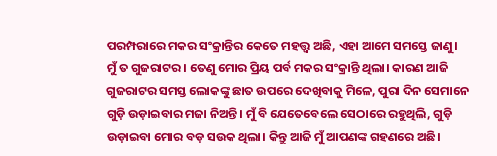ପରମ୍ପରାରେ ମକର ସଂକ୍ରାନ୍ତିର କେତେ ମହତ୍ତ୍ୱ ଅଛି, ଏହା ଆମେ ସମସ୍ତେ ଜାଣୁ। ମୁଁ ତ ଗୁଜରାଟର। ତେଣୁ ମୋର ପ୍ରିୟ ପର୍ବ ମକର ସଂକ୍ରାନ୍ତି ଥିଲା। କାରଣ ଆଜି ଗୁଜରାଟର ସମସ୍ତ ଲୋକଙ୍କୁ ଛାତ ଉପରେ ଦେଖିବାକୁ ମିଳେ, ପୁରା ଦିନ ସେମାନେ ଗୁଡ଼ି ଉଡ଼ାଇବାର ମଜା ନିଅନ୍ତି। ମୁଁ ବି ଯେତେବେଲେ ସେଠାରେ ରହୁଥିଲି, ଗୁଡ଼ି ଉଡ଼ାଇବା ମୋର ବଡ଼ ସଉକ ଥିଲା। କିନ୍ତୁ ଆଜି ମୁଁ ଆପଣଙ୍କ ଗହଣରେ ଅଛି।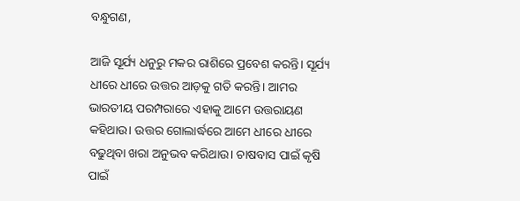ବନ୍ଧୁଗଣ,

ଆଜି ସୂର୍ଯ୍ୟ ଧନୁରୁ ମକର ରାଶିରେ ପ୍ରବେଶ କରନ୍ତି। ସୂର୍ଯ୍ୟ ଧୀରେ ଧୀରେ ଉତ୍ତର ଆଡ଼କୁ ଗତି କରନ୍ତି। ଆମର ଭାରତୀୟ ପରମ୍ପରାରେ ଏହାକୁ ଆମେ ଉତ୍ତରାୟଣ କହିଥାଉ। ଉତ୍ତର ଗୋଲାର୍ଦ୍ଧରେ ଆମେ ଧୀରେ ଧୀରେ ବଢୁଥିବା ଖରା ଅନୁଭବ କରିଥାଉ। ଚାଷବାସ ପାଇଁ କୃଷି ପାଇଁ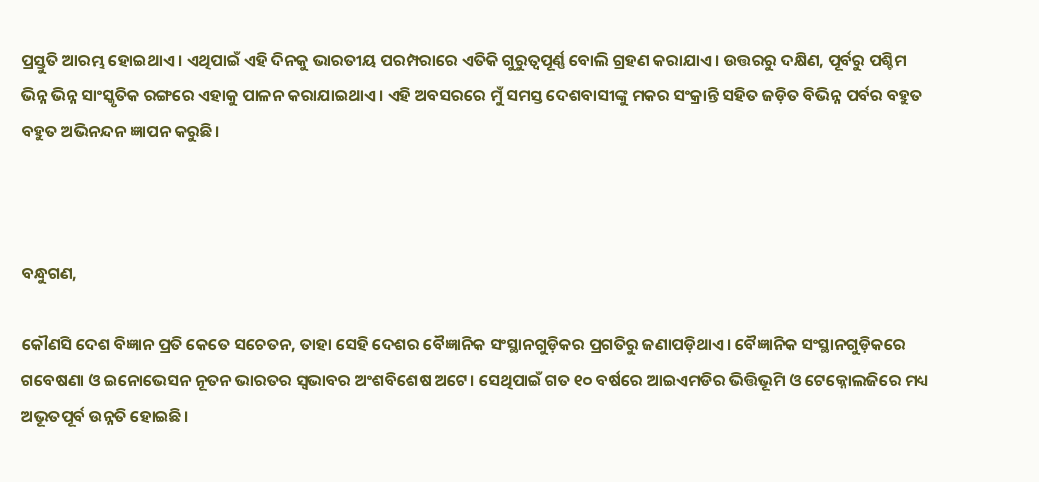ପ୍ରସ୍ତୁତି ଆରମ୍ଭ ହୋଇଥାଏ । ଏଥିପାଇଁ ଏହି ଦିନକୁ ଭାରତୀୟ ପରମ୍ପରାରେ ଏତିକି ଗୁରୁତ୍ୱପୂର୍ଣ୍ଣ ବୋଲି ଗ୍ରହଣ କରାଯାଏ। ଉତ୍ତରରୁ ଦକ୍ଷିଣ, ପୂର୍ବରୁ ପଶ୍ଚିମ ଭିନ୍ନ ଭିନ୍ନ ସାଂସ୍କୃତିକ ରଙ୍ଗରେ ଏହାକୁ ପାଳନ କରାଯାଇଥାଏ । ଏହି ଅବସରରେ ମୁଁ ସମସ୍ତ ଦେଶବାସୀଙ୍କୁ ମକର ସଂକ୍ରାନ୍ତି ସହିତ ଜଡ଼ିତ ବିଭିନ୍ନ ପର୍ବର ବହୁତ ବହୁତ ଅଭିନନ୍ଦନ ଜ୍ଞାପନ କରୁଛି।



ବନ୍ଧୁଗଣ,

କୌଣସି ଦେଶ ବିଜ୍ଞାନ ପ୍ରତି କେତେ ସଚେତନ, ତାହା ସେହି ଦେଶର ବୈଜ୍ଞାନିକ ସଂସ୍ଥାନଗୁଡ଼ିକର ପ୍ରଗତିରୁ ଜଣାପଡ଼ିଥାଏ। ବୈଜ୍ଞାନିକ ସଂସ୍ଥାନଗୁଡ଼ିକରେ ଗବେଷଣା ଓ ଇନୋଭେସନ ନୂତନ ଭାରତର ସ୍ୱଭାବର ଅଂଶବିଶେଷ ଅଟେ। ସେଥିପାଇଁ ଗତ ୧୦ ବର୍ଷରେ ଆଇଏମଡିର ଭିତ୍ତିଭୂମି ଓ ଟେକ୍ନୋଲଜିରେ ମଧ୍ୟ ଅଭୂତପୂର୍ବ ଉନ୍ନତି ହୋଇଛି।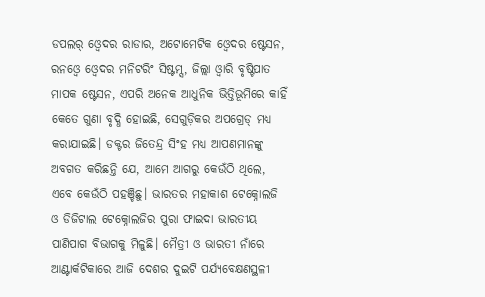ଡପଲର୍ ଓ୍ୱେଦର ରାଡାର, ଅଟୋମେଟିକ ଓ୍ୱେଦର ଷ୍ଟେସନ, ରନଓ୍ୱେ ଓ୍ୱେଦର ମନିଟରିଂ ସିଷ୍ଟମ୍ସ, ଜିଲ୍ଲା ଓ୍ୱାରି ବୃଷ୍ଟିପାତ ମାପକ ଷ୍ଟେସନ, ଏପରି ଅନେକ ଆଧୁନିକ ଭିତ୍ତିଭୂମିରେ କାହିଁ କେତେ ଗୁଣା ବୃଦ୍ଧି ହୋଇଛି, ସେଗୁଡ଼ିକର ଅପଗ୍ରେଡ୍ ମଧ୍ୟ କରାଯାଇଛି। ଡକ୍ଟର ଜିତେନ୍ଦ୍ର ସିଂହ ମଧ୍ୟ ଆପଣମାନଙ୍କୁ ଅବଗତ କରିଛନ୍ତି ଯେ, ଆମେ ଆଗରୁ କେଉଁଠି ଥିଲେ, ଏବେ କେଉଁଠି ପହଞ୍ଚିଛୁ। ଭାରତର ମହାକାଶ ଟେକ୍ନୋଲଜି ଓ ଡିଜିଟାଲ ଟେକ୍ନୋଲଜିର ପୁରା ଫାଇଦା ଭାରତୀୟ ପାଣିପାଗ ବିଭାଗକୁ ମିଳୁଛି। ମୈତ୍ରୀ ଓ ଭାରତୀ ନାଁରେ ଆଣ୍ଟାର୍କଟିକାରେ ଆଜି ଦେଶର ଦୁଇଟି ପର୍ଯ୍ୟବେକ୍ଷଣସ୍ଥଳୀ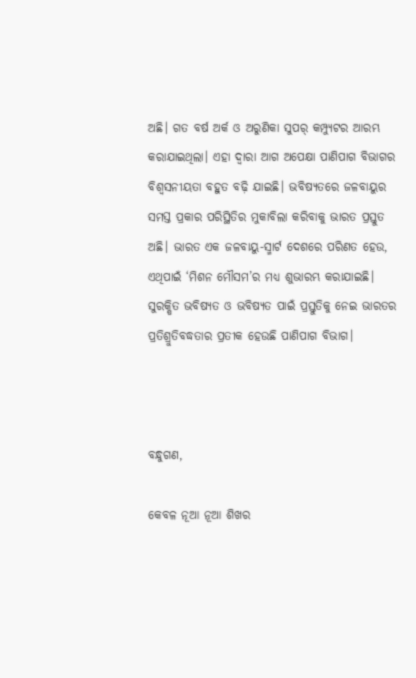ଅଛି। ଗତ ବର୍ଷ ଅର୍କ ଓ ଅରୁଣିକା ସୁପର୍ କମ୍ପ୍ୟୁଟର ଆରମ୍ଭ କରାଯାଇଥିଲା। ଏହା ଦ୍ୱାରା ଆଗ ଅପେକ୍ଷା ପାଣିପାଗ ବିଭାଗର ବିଶ୍ୱସନୀୟତା ବହୁତ ବଢ଼ି ଯାଇଛି। ଭବିଷ୍ୟତରେ ଜଳବାୟୁର ସମସ୍ତ ପ୍ରକାର ପରିସ୍ଥିତିର ମୁକାବିଲା କରିବାକୁ ଭାରତ ପ୍ରସ୍ତୁତ ଅଛି। ଭାରତ ଏକ ଜଳବାୟୁ-ସ୍ମାର୍ଟ ଦେଶରେ ପରିଣତ ହେଉ, ଏଥିପାଇଁ ‘ମିଶନ ମୌସମ’ର ମଧ୍ୟ ଶୁଭାରମ୍ଭ କରାଯାଇଛି। ସୁରକ୍ଷିତ ଭବିଷ୍ୟତ ଓ ଭବିଷ୍ୟତ ପାଇଁ ପ୍ରସ୍ତୁତିକୁ ନେଇ ଭାରତର ପ୍ରତିଶ୍ରୁତିବଦ୍ଧତାର ପ୍ରତୀକ ହେଉଛି ପାଣିପାଗ ବିଭାଗ।



ବନ୍ଧୁଗଣ,

କେବଳ ନୂଆ ନୂଆ ଶିଖର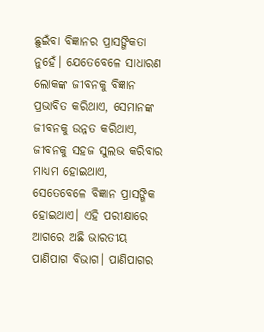ଛୁଇଁବା ବିଜ୍ଞାନର ପ୍ରାସଙ୍ଗିକତା ନୁହେଁ। ଯେତେବେଳେ ସାଧାରଣ ଲୋକଙ୍କ ଜୀବନକୁ ବିଜ୍ଞାନ ପ୍ରଭାବିତ କରିଥାଏ, ସେମାନଙ୍କ ଜୀବନକୁ ଉନ୍ନତ କରିଥାଏ, ଜୀବନକୁ ସହଜ ସୁଲଭ କରିବାର ମାଧ୍ୟମ ହୋଇଥାଏ, ସେତେବେଳେ ବିଜ୍ଞାନ ପ୍ରାସଙ୍ଗିକ ହୋଇଥାଏ। ଏହି ପରୀକ୍ଷାରେ ଆଗରେ ଅଛି ଭାରତୀୟ ପାଣିପାଗ ବିଭାଗ। ପାଣିପାଗର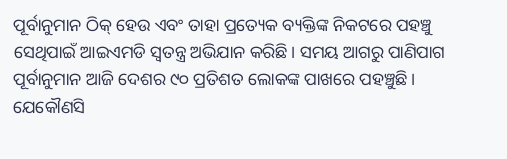ପୂର୍ବାନୁମାନ ଠିକ୍ ହେଉ ଏବଂ ତାହା ପ୍ରତ୍ୟେକ ବ୍ୟକ୍ତିଙ୍କ ନିକଟରେ ପହଞ୍ଚୁ ସେଥିପାଇଁ ଆଇଏମଡି ସ୍ୱତନ୍ତ୍ର ଅଭିଯାନ କରିଛି। ସମୟ ଆଗରୁ ପାଣିପାଗ ପୂର୍ବାନୁମାନ ଆଜି ଦେଶର ୯୦ ପ୍ରତିଶତ ଲୋକଙ୍କ ପାଖରେ ପହଞ୍ଚୁଛି। ଯେକୌଣସି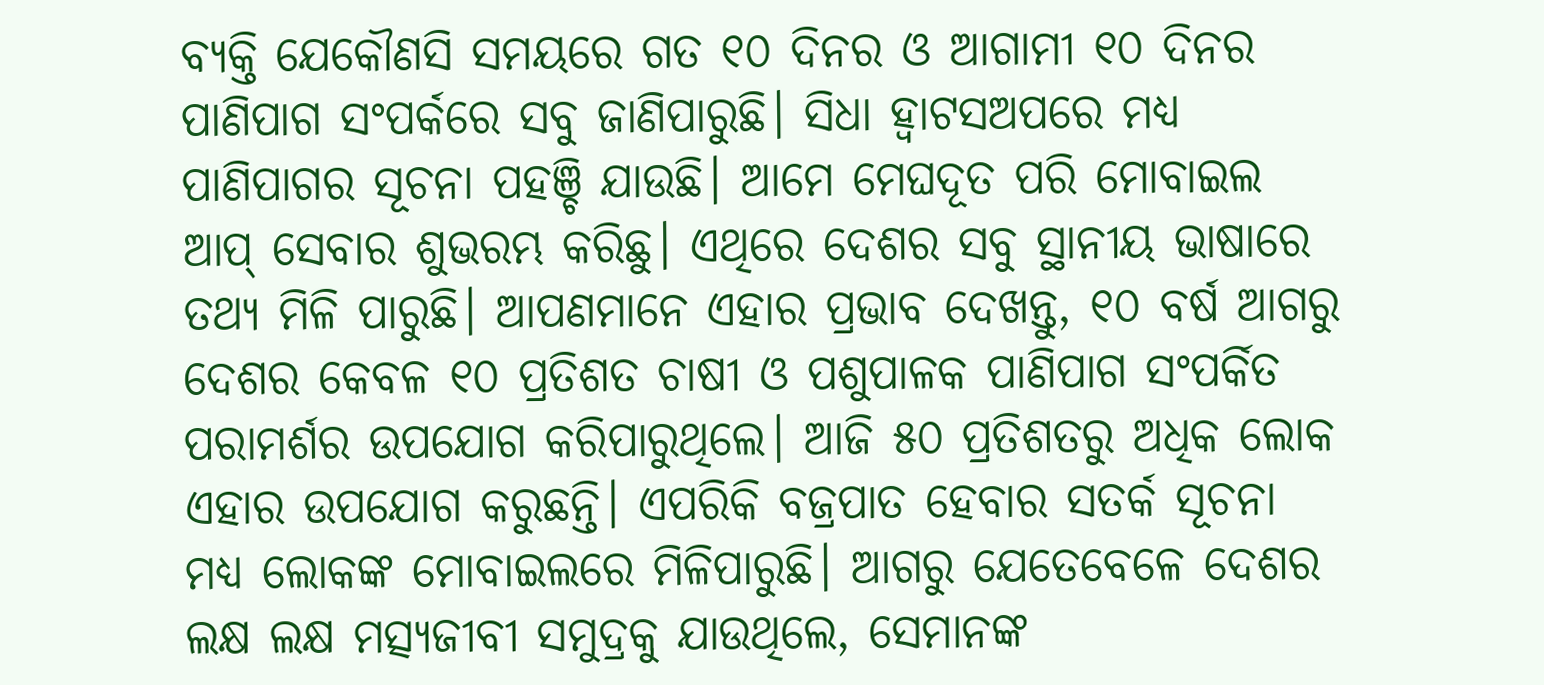ବ୍ୟକ୍ତି ଯେକୌଣସି ସମୟରେ ଗତ ୧୦ ଦିନର ଓ ଆଗାମୀ ୧୦ ଦିନର ପାଣିପାଗ ସଂପର୍କରେ ସବୁ ଜାଣିପାରୁଛି। ସିଧା ହ୍ୱାଟସଅପରେ ମଧ୍ୟ ପାଣିପାଗର ସୂଚନା ପହଞ୍ଚି ଯାଉଛି। ଆମେ ମେଘଦୂତ ପରି ମୋବାଇଲ ଆପ୍ ସେବାର ଶୁଭରମ୍ଭ କରିଛୁ। ଏଥିରେ ଦେଶର ସବୁ ସ୍ଥାନୀୟ ଭାଷାରେ ତଥ୍ୟ ମିଳି ପାରୁଛି। ଆପଣମାନେ ଏହାର ପ୍ରଭାବ ଦେଖନ୍ତୁ, ୧୦ ବର୍ଷ ଆଗରୁ ଦେଶର କେବଳ ୧୦ ପ୍ରତିଶତ ଚାଷୀ ଓ ପଶୁପାଳକ ପାଣିପାଗ ସଂପର୍କିତ ପରାମର୍ଶର ଉପଯୋଗ କରିପାରୁଥିଲେ। ଆଜି ୫୦ ପ୍ରତିଶତରୁ ଅଧିକ ଲୋକ ଏହାର ଉପଯୋଗ କରୁଛନ୍ତି। ଏପରିକି ବଜ୍ରପାତ ହେବାର ସତର୍କ ସୂଚନା ମଧ୍ୟ ଲୋକଙ୍କ ମୋବାଇଲରେ ମିଳିପାରୁଛି। ଆଗରୁ ଯେତେବେଳେ ଦେଶର ଲକ୍ଷ ଲକ୍ଷ ମତ୍ସ୍ୟଜୀବୀ ସମୁଦ୍ରକୁ ଯାଉଥିଲେ, ସେମାନଙ୍କ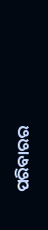ପରିବାରର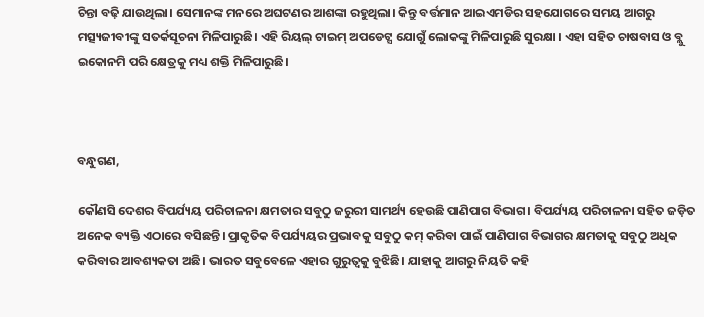ଚିନ୍ତା ବଢ଼ି ଯାଉଥିଲା। ସେମାନଙ୍କ ମନରେ ଅଘଟଣର ଆଶଙ୍କା ରହୁଥିଲା। କିନ୍ତୁ ବର୍ତ୍ତମାନ ଆଇଏମଡିର ସହଯୋଗରେ ସମୟ ଆଗରୁ ମତ୍ସ୍ୟଜୀବୀଙ୍କୁ ସତର୍କସୂଚନା ମିଳିପାରୁଛି। ଏହି ରିୟଲ୍ ଟାଇମ୍ ଅପଡେଟ୍ସ ଯୋଗୁଁ ଲୋକଙ୍କୁ ମିଳିପାରୁଛି ସୁରକ୍ଷା । ଏହା ସହିତ ଚାଷବାସ ଓ ବ୍ଲୁ ଇକୋନମି ପରି କ୍ଷେତ୍ରକୁ ମଧ୍ୟ ଶକ୍ତି ମିଳିପାରୁଛି।



ବନ୍ଧୁଗଣ,

କୌଣସି ଦେଶର ବିପର୍ଯ୍ୟୟ ପରିଚାଳନା କ୍ଷମତାର ସବୁଠୁ ଜରୁରୀ ସାମର୍ଥ୍ୟ ହେଉଛି ପାଣିପାଗ ବିଭାଗ। ବିପର୍ଯ୍ୟୟ ପରିଚାଳନା ସହିତ ଜଡ଼ିତ ଅନେକ ବ୍ୟକ୍ତି ଏଠାରେ ବସିଛନ୍ତି। ପ୍ରାକୃତିକ ବିପର୍ଯ୍ୟୟର ପ୍ରଭାବକୁ ସବୁଠୁ କମ୍ କରିବା ପାଇଁ ପାଣିପାଗ ବିଭାଗର କ୍ଷମତାକୁ ସବୁଠୁ ଅଧିକ କରିବାର ଆବଶ୍ୟକତା ଅଛି। ଭାରତ ସବୁବେଳେ ଏହାର ଗୁରୁତ୍ୱକୁ ବୁଝିଛି। ଯାହାକୁ ଆଗରୁ ନିୟତି କହି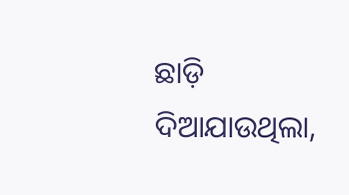ଛାଡ଼ି ଦିଆଯାଉଥିଲା,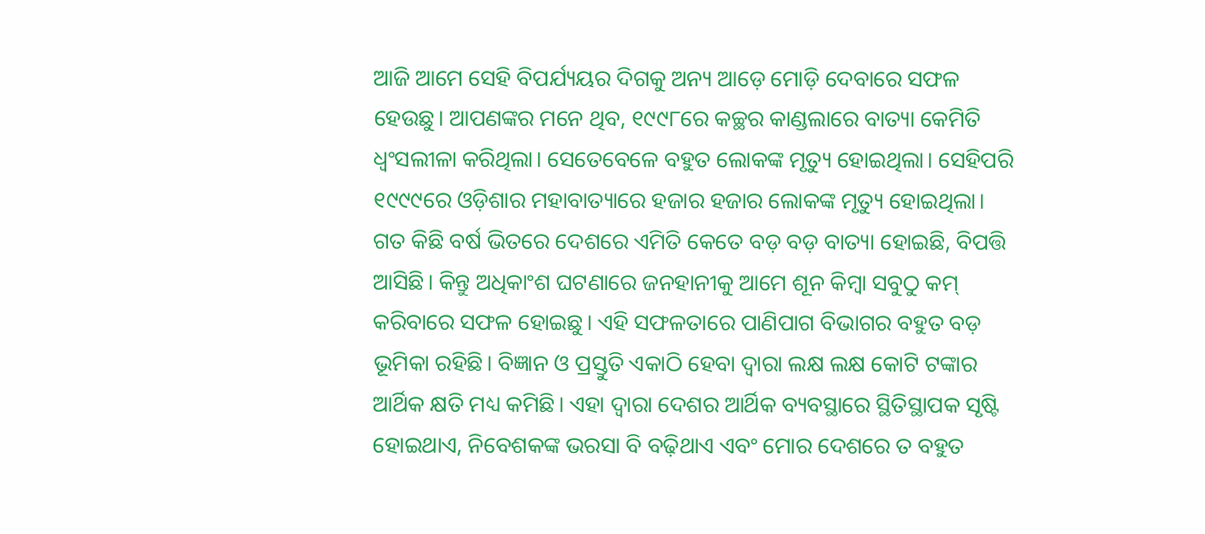ଆଜି ଆମେ ସେହି ବିପର୍ଯ୍ୟୟର ଦିଗକୁ ଅନ୍ୟ ଆଡ଼େ ମୋଡ଼ି ଦେବାରେ ସଫଳ ହେଉଛୁ। ଆପଣଙ୍କର ମନେ ଥିବ, ୧୯୯୮ରେ କଚ୍ଛର କାଣ୍ଡଲାରେ ବାତ୍ୟା କେମିତି ଧ୍ୱଂସଲୀଳା କରିଥିଲା। ସେତେବେଳେ ବହୁତ ଲୋକଙ୍କ ମୃତ୍ୟୁ ହୋଇଥିଲା। ସେହିପରି ୧୯୯୯ରେ ଓଡ଼ିଶାର ମହାବାତ୍ୟାରେ ହଜାର ହଜାର ଲୋକଙ୍କ ମୃତ୍ୟୁ ହୋଇଥିଲା। ଗତ କିଛି ବର୍ଷ ଭିତରେ ଦେଶରେ ଏମିତି କେତେ ବଡ଼ ବଡ଼ ବାତ୍ୟା ହୋଇଛି, ବିପତ୍ତି ଆସିଛି। କିନ୍ତୁ ଅଧିକାଂଶ ଘଟଣାରେ ଜନହାନୀକୁ ଆମେ ଶୂନ କିମ୍ୱା ସବୁଠୁ କମ୍ କରିବାରେ ସଫଳ ହୋଇଛୁ। ଏହି ସଫଳତାରେ ପାଣିପାଗ ବିଭାଗର ବହୁତ ବଡ଼ ଭୂମିକା ରହିଛି। ବିଜ୍ଞାନ ଓ ପ୍ରସ୍ତୁତି ଏକାଠି ହେବା ଦ୍ୱାରା ଲକ୍ଷ ଲକ୍ଷ କୋଟି ଟଙ୍କାର ଆର୍ଥିକ କ୍ଷତି ମଧ୍ୟ କମିଛି। ଏହା ଦ୍ୱାରା ଦେଶର ଆର୍ଥିକ ବ୍ୟବସ୍ଥାରେ ସ୍ଥିତିସ୍ଥାପକ ସୃଷ୍ଟି ହୋଇଥାଏ, ନିବେଶକଙ୍କ ଭରସା ବି ବଢ଼ିଥାଏ ଏବଂ ମୋର ଦେଶରେ ତ ବହୁତ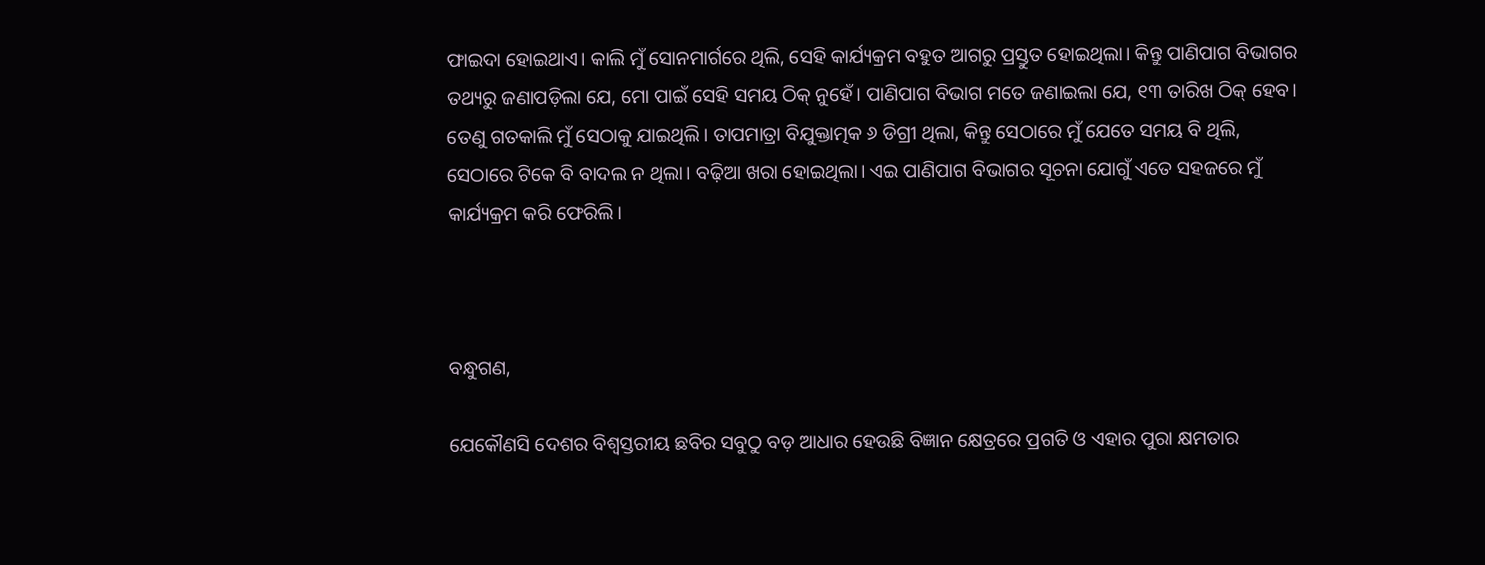ଫାଇଦା ହୋଇଥାଏ। କାଲି ମୁଁ ସୋନମାର୍ଗରେ ଥିଲି, ସେହି କାର୍ଯ୍ୟକ୍ରମ ବହୁତ ଆଗରୁ ପ୍ରସ୍ତୁତ ହୋଇଥିଲା। କିନ୍ତୁ ପାଣିପାଗ ବିଭାଗର ତଥ୍ୟରୁ ଜଣାପଡ଼ିଲା ଯେ, ମୋ ପାଇଁ ସେହି ସମୟ ଠିକ୍ ନୁହେଁ। ପାଣିପାଗ ବିଭାଗ ମତେ ଜଣାଇଲା ଯେ, ୧୩ ତାରିଖ ଠିକ୍ ହେବ। ତେଣୁ ଗତକାଲି ମୁଁ ସେଠାକୁ ଯାଇଥିଲି। ତାପମାତ୍ରା ବିଯୁକ୍ତାତ୍ମକ ୬ ଡିଗ୍ରୀ ଥିଲା, କିନ୍ତୁ ସେଠାରେ ମୁଁ ଯେତେ ସମୟ ବି ଥିଲି, ସେଠାରେ ଟିକେ ବି ବାଦଲ ନ ଥିଲା। ବଢ଼ିଆ ଖରା ହୋଇଥିଲା। ଏଇ ପାଣିପାଗ ବିଭାଗର ସୂଚନା ଯୋଗୁଁ ଏତେ ସହଜରେ ମୁଁ କାର୍ଯ୍ୟକ୍ରମ କରି ଫେରିଲି।



ବନ୍ଧୁଗଣ,

ଯେକୌଣସି ଦେଶର ବିଶ୍ୱସ୍ତରୀୟ ଛବିର ସବୁଠୁ ବଡ଼ ଆଧାର ହେଉଛି ବିଜ୍ଞାନ କ୍ଷେତ୍ରରେ ପ୍ରଗତି ଓ ଏହାର ପୁରା କ୍ଷମତାର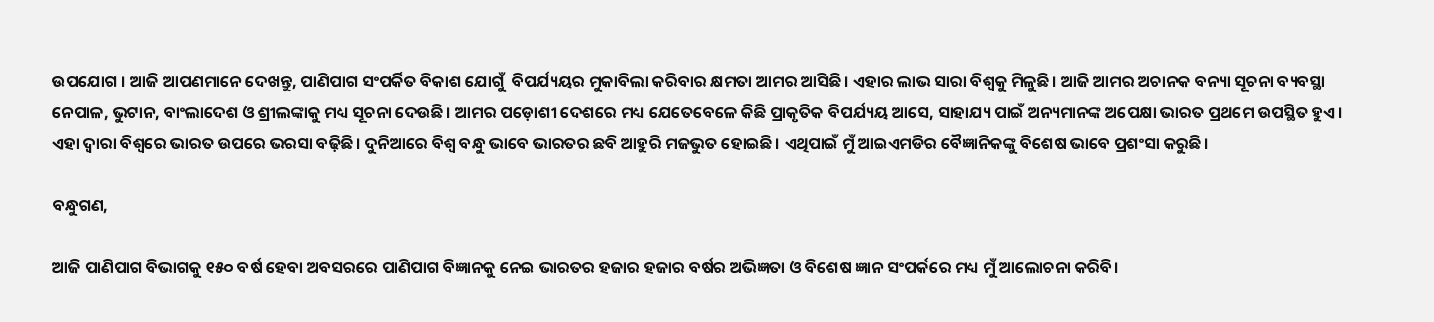ଉପଯୋଗ । ଆଜି ଆପଣମାନେ ଦେଖନ୍ତୁ, ପାଣିପାଗ ସଂପର୍କିତ ବିକାଶ ଯୋଗୁଁ  ବିପର୍ଯ୍ୟୟର ମୁକାବିଲା କରିବାର କ୍ଷମତା ଆମର ଆସିଛି। ଏହାର ଲାଭ ସାରା ବିଶ୍ୱକୁ ମିଳୁଛି। ଆଜି ଆମର ଅଚାନକ ବନ୍ୟା ସୂଚନା ବ୍ୟବସ୍ଥା ନେପାଳ, ଭୁଟାନ, ବାଂଲାଦେଶ ଓ ଶ୍ରୀଲଙ୍କାକୁ ମଧ୍ୟ ସୂଚନା ଦେଉଛି। ଆମର ପଡ଼ୋଶୀ ଦେଶରେ ମଧ୍ୟ ଯେତେବେଳେ କିଛି ପ୍ରାକୃତିକ ବିପର୍ଯ୍ୟୟ ଆସେ, ସାହାଯ୍ୟ ପାଇଁ ଅନ୍ୟମାନଙ୍କ ଅପେକ୍ଷା ଭାରତ ପ୍ରଥମେ ଉପସ୍ଥିତ ହୁଏ। ଏହା ଦ୍ୱାରା ବିଶ୍ୱରେ ଭାରତ ଉପରେ ଭରସା ବଢ଼ିଛି। ଦୁନିଆରେ ବିଶ୍ୱ ବନ୍ଧୁ ଭାବେ ଭାରତର ଛବି ଆହୁରି ମଜଭୁତ ହୋଇଛି। ଏଥିପାଇଁ ମୁଁ ଆଇଏମଡିର ବୈଜ୍ଞାନିକଙ୍କୁ ବିଶେଷ ଭାବେ ପ୍ରଶଂସା କରୁଛି।

ବନ୍ଧୁଗଣ,

ଆଜି ପାଣିପାଗ ବିଭାଗକୁ ୧୫୦ ବର୍ଷ ହେବା ଅବସରରେ ପାଣିପାଗ ବିଜ୍ଞାନକୁ ନେଇ ଭାରତର ହଜାର ହଜାର ବର୍ଷର ଅଭିଜ୍ଞତା ଓ ବିଶେଷ ଜ୍ଞାନ ସଂପର୍କରେ ମଧ୍ୟ ମୁଁ ଆଲୋଚନା କରିବି।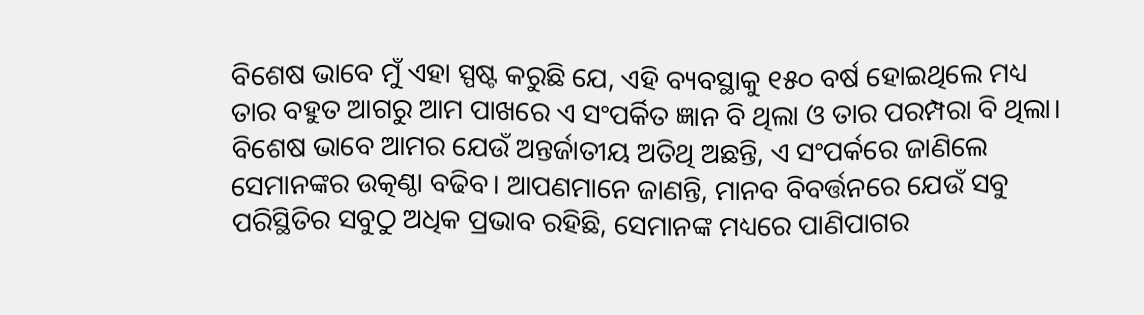ବିଶେଷ ଭାବେ ମୁଁ ଏହା ସ୍ପଷ୍ଟ କରୁଛି ଯେ, ଏହି ବ୍ୟବସ୍ଥାକୁ ୧୫୦ ବର୍ଷ ହୋଇଥିଲେ ମଧ୍ୟ ତାର ବହୁତ ଆଗରୁ ଆମ ପାଖରେ ଏ ସଂପର୍କିତ ଜ୍ଞାନ ବି ଥିଲା ଓ ତାର ପରମ୍ପରା ବି ଥିଲା। ବିଶେଷ ଭାବେ ଆମର ଯେଉଁ ଅନ୍ତର୍ଜାତୀୟ ଅତିଥି ଅଛନ୍ତି, ଏ ସଂପର୍କରେ ଜାଣିଲେ ସେମାନଙ୍କର ଉତ୍କଣ୍ଠା ବଢିବ। ଆପଣମାନେ ଜାଣନ୍ତି, ମାନବ ବିବର୍ତ୍ତନରେ ଯେଉଁ ସବୁ ପରିସ୍ଥିତିର ସବୁଠୁ ଅଧିକ ପ୍ରଭାବ ରହିଛି, ସେମାନଙ୍କ ମଧ୍ୟରେ ପାଣିପାଗର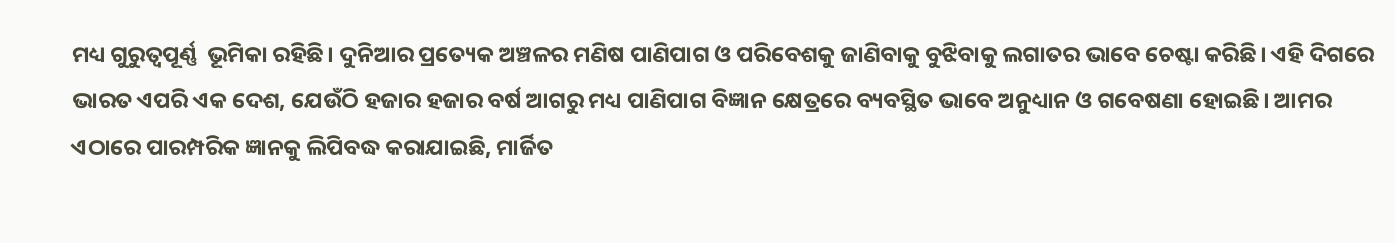ମଧ୍ୟ ଗୁରୁତ୍ୱପୂର୍ଣ୍ଣ  ଭୂମିକା ରହିଛି। ଦୁନିଆର ପ୍ରତ୍ୟେକ ଅଞ୍ଚଳର ମଣିଷ ପାଣିପାଗ ଓ ପରିବେଶକୁ ଜାଣିବାକୁ ବୁଝିବାକୁ ଲଗାତର ଭାବେ ଚେଷ୍ଟା କରିଛି। ଏହି ଦିଗରେ ଭାରତ ଏପରି ଏକ ଦେଶ, ଯେଉଁଠି ହଜାର ହଜାର ବର୍ଷ ଆଗରୁ ମଧ୍ୟ ପାଣିପାଗ ବିଜ୍ଞାନ କ୍ଷେତ୍ରରେ ବ୍ୟବସ୍ଥିତ ଭାବେ ଅନୁଧ୍ୟାନ ଓ ଗବେଷଣା ହୋଇଛି। ଆମର ଏଠାରେ ପାରମ୍ପରିକ ଜ୍ଞାନକୁ ଲିପିବଦ୍ଧ କରାଯାଇଛି, ମାର୍ଜିତ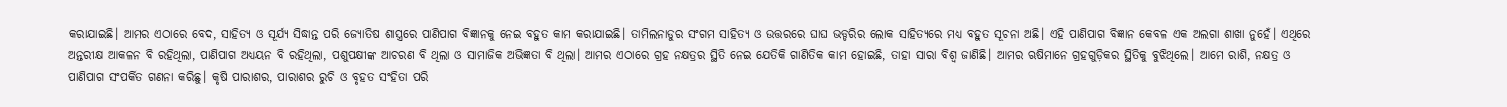କରାଯାଇଛି। ଆମର ଏଠାରେ ବେଦ, ସାହିତ୍ୟ ଓ ସୂର୍ଯ୍ୟ ସିଦ୍ଧାନ୍ତ ପରି ଜ୍ୟୋତିଷ ଶାସ୍ତ୍ରରେ ପାଣିପାଗ ବିଜ୍ଞାନକୁ ନେଇ ବହୁତ କାମ କରାଯାଇଛି। ତାମିଲନାଡୁର ସଂଗମ ସାହିତ୍ୟ ଓ ଉତ୍ତରରେ ଘାଘ ଭଡ୍ଡରିର ଲୋକ ସାହିତ୍ୟରେ ମଧ୍ୟ ବହୁତ ସୂଚନା ଅଛି। ଏହି ପାଣିପାଗ ବିଜ୍ଞାନ କେବଳ ଏକ ଅଲଗା ଶାଖା ନୁହେଁ। ଏଥିରେ ଅନ୍ତରୀକ୍ଷ ଆକଳନ ବି ରହିଥିଲା, ପାଣିପାଗ ଅଧ୍ୟୟନ ବି ରହିଥିଲା, ପଶୁପକ୍ଷୀଙ୍କ ଆଚରଣ ବି ଥିଲା ଓ ସାମାଜିକ ଅଭିଜ୍ଞତା ବି ଥିଲା। ଆମର ଏଠାରେ ଗ୍ରହ ନକ୍ଷତ୍ରର ସ୍ଥିତି ନେଇ ଯେତିକି ଗାଣିତିକ କାମ ହୋଇଛି, ତାହା ସାରା ବିଶ୍ୱ ଜାଣିଛି। ଆମର ଋଷିମାନେ ଗ୍ରହଗୁଡ଼ିକର ସ୍ଥିତିକୁ ବୁଝିଥିଲେ। ଆମେ ରାଶି, ନକ୍ଷତ୍ର ଓ ପାଣିପାଗ ସଂପର୍କିତ ଗଣନା କରିଛୁ। କୃଷି ପାରାଶର, ପାରାଶର ରୁଚି ଓ ବୃହତ ସଂହିତା ପରି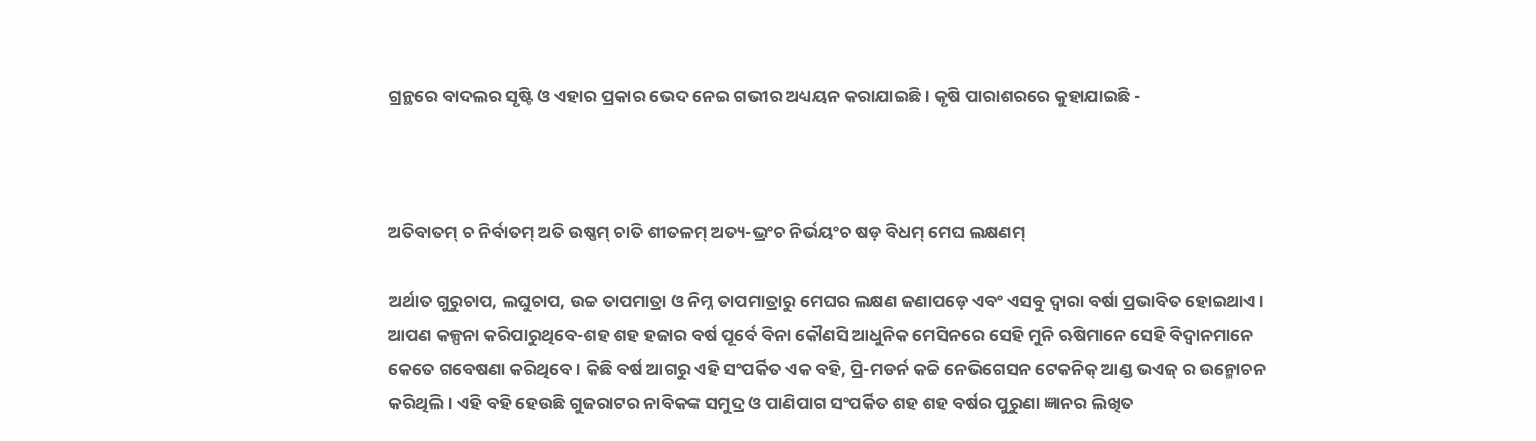ଗ୍ରନ୍ଥରେ ବାଦଲର ସୃଷ୍ଟି ଓ ଏହାର ପ୍ରକାର ଭେଦ ନେଇ ଗଭୀର ଅଧ୍ୟୟନ କରାଯାଇଛି। କୃଷି ପାରାଶରରେ କୁହାଯାଇଛି -



ଅତିବାତମ୍ ଚ ନିର୍ବାତମ୍ ଅତି ଉଷ୍ଣମ୍ ଚାତି ଶୀତଳମ୍ ଅତ୍ୟ-ଭ୍ରଂଚ ନିର୍ଭୟଂଚ ଷଡ଼ ବିଧମ୍ ମେଘ ଲକ୍ଷଣମ୍

ଅର୍ଥାତ ଗୁରୁଚାପ, ଲଘୁଚାପ, ଉଚ୍ଚ ତାପମାତ୍ରା ଓ ନିମ୍ନ ତାପମାତ୍ରାରୁ ମେଘର ଲକ୍ଷଣ ଜଣାପଡ଼େ ଏବଂ ଏସବୁ ଦ୍ୱାରା ବର୍ଷା ପ୍ରଭାବିତ ହୋଇଥାଏ। ଆପଣ କଳ୍ପନା କରିପାରୁଥିବେ-ଶହ ଶହ ହଜାର ବର୍ଷ ପୂର୍ବେ ବିନା କୌଣସି ଆଧୁନିକ ମେସିନରେ ସେହି ମୁନି ଋଷିମାନେ ସେହି ବିଦ୍ୱାନମାନେ କେତେ ଗବେଷଣା କରିଥିବେ। କିଛି ବର୍ଷ ଆଗରୁ ଏହି ସଂପର୍କିତ ଏକ ବହି, ପ୍ରି-ମଡର୍ନ କଚ୍ଚି ନେଭିଗେସନ ଟେକନିକ୍ ଆଣ୍ଡ ଭଏଜ୍ ର ଉନ୍ମୋଚନ କରିଥିଲି। ଏହି ବହି ହେଉଛି ଗୁଜରାଟର ନାବିକଙ୍କ ସମୁଦ୍ର ଓ ପାଣିପାଗ ସଂପର୍କିତ ଶହ ଶହ ବର୍ଷର ପୁରୁଣା ଜ୍ଞାନର ଲିଖିତ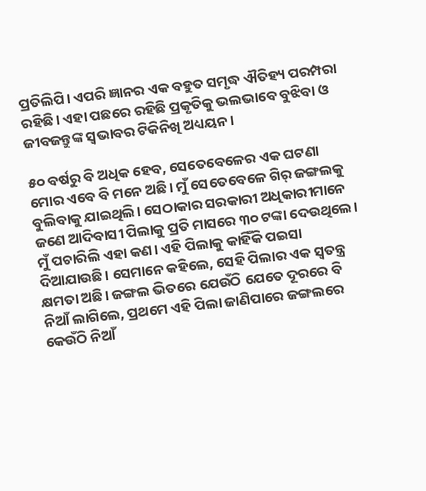ପ୍ରତିଲିପି। ଏପରି ଜ୍ଞାନର ଏକ ବହୁତ ସମୃଦ୍ଧ ଐତିହ୍ୟ ପରମ୍ପରା ରହିଛି। ଏହା ପଛରେ ରହିଛି ପ୍ରକୃତିକୁ ଭଲଭାବେ ବୁଝିବା ଓ ଜୀବଜନ୍ତୁଙ୍କ ସ୍ୱଭାବର ଟିକିନିଖି ଅଧ୍ୟୟନ।

୫୦ ବର୍ଷରୁ ବି ଅଧିକ ହେବ, ସେତେବେଳେର ଏକ ଘଟଣା ମୋର ଏବେ ବି ମନେ ଅଛି। ମୁଁ ସେତେବେଳେ ଗିର୍ ଜଙ୍ଗଲକୁ ବୁଲିବାକୁ ଯାଇଥିଲି। ସେଠାକାର ସରକାରୀ ଅଧିକାରୀମାନେ ଜଣେ ଆଦିବାସୀ ପିଲାକୁ ପ୍ରତି ମାସରେ ୩୦ ଟଙ୍କା ଦେଉଥିଲେ। ମୁଁ ପଚାରିଲି ଏହା କଣ। ଏହି ପିଲାକୁ କାହିଁକି ପଇସା ଦିଆଯାଉଛି। ସେମାନେ କହିଲେ, ସେହି ପିଲାର ଏକ ସ୍ୱତନ୍ତ୍ର କ୍ଷମତା ଅଛି। ଜଙ୍ଗଲ ଭିତରେ ଯେଉଁଠି ଯେତେ ଦୂରରେ ବି ନିଆଁ ଲାଗିଲେ, ପ୍ରଥମେ ଏହି ପିଲା ଜାଣିପାରେ ଜଙ୍ଗଲରେ କେଉଁଠି ନିଆଁ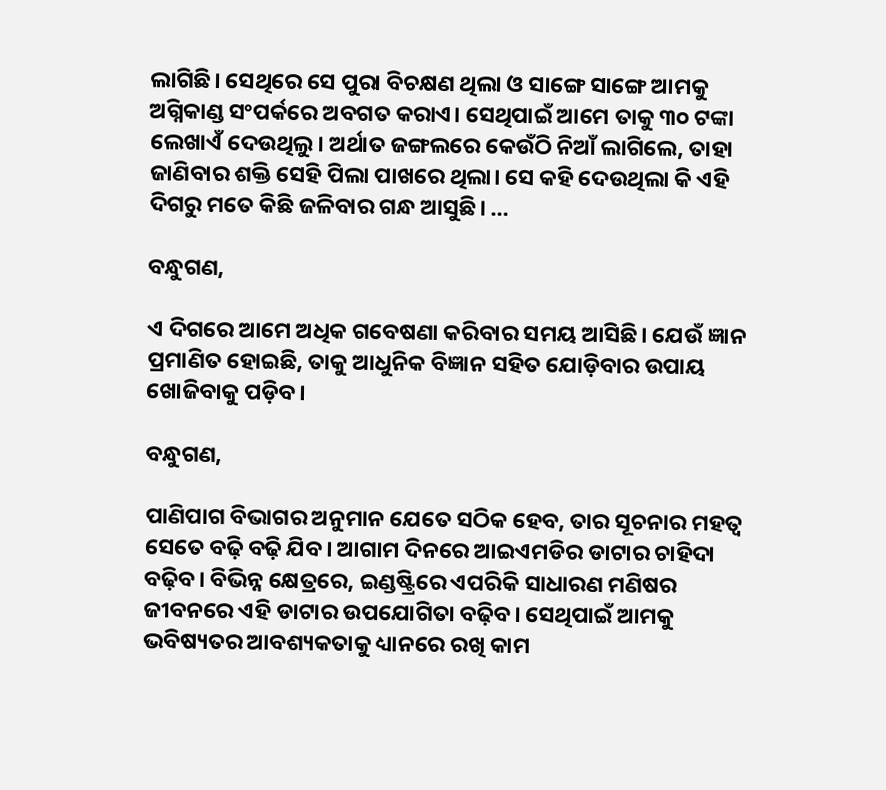ଲାଗିଛି। ସେଥିରେ ସେ ପୁରା ବିଚକ୍ଷଣ ଥିଲା ଓ ସାଙ୍ଗେ ସାଙ୍ଗେ ଆମକୁ ଅଗ୍ନିକାଣ୍ଡ ସଂପର୍କରେ ଅବଗତ କରାଏ। ସେଥିପାଇଁ ଆମେ ତାକୁ ୩୦ ଟଙ୍କା ଲେଖାଏଁ ଦେଉଥିଲୁ। ଅର୍ଥାତ ଜଙ୍ଗଲରେ କେଉଁଠି ନିଆଁ ଲାଗିଲେ, ତାହା ଜାଣିବାର ଶକ୍ତି ସେହି ପିଲା ପାଖରେ ଥିଲା। ସେ କହି ଦେଉଥିଲା କି ଏହି ଦିଗରୁ ମତେ କିଛି ଜଳିବାର ଗନ୍ଧ ଆସୁଛି। …

ବନ୍ଧୁଗଣ,

ଏ ଦିଗରେ ଆମେ ଅଧିକ ଗବେଷଣା କରିବାର ସମୟ ଆସିଛି। ଯେଉଁ ଜ୍ଞାନ ପ୍ରମାଣିତ ହୋଇଛି, ତାକୁ ଆଧୁନିକ ବିଜ୍ଞାନ ସହିତ ଯୋଡ଼ିବାର ଉପାୟ ଖୋଜିବାକୁ ପଡ଼ିବ।

ବନ୍ଧୁଗଣ,

ପାଣିପାଗ ବିଭାଗର ଅନୁମାନ ଯେତେ ସଠିକ ହେବ, ତାର ସୂଚନାର ମହତ୍ୱ ସେତେ ବଢ଼ି ବଢ଼ି ଯିବ। ଆଗାମ ଦିନରେ ଆଇଏମଡିର ଡାଟାର ଚାହିଦା ବଢ଼ିବ। ବିଭିନ୍ନ କ୍ଷେତ୍ରରେ, ଇଣ୍ଡଷ୍ଟ୍ରିରେ ଏପରିକି ସାଧାରଣ ମଣିଷର ଜୀବନରେ ଏହି ଡାଟାର ଉପଯୋଗିତା ବଢ଼ିବ। ସେଥିପାଇଁ ଆମକୁ ଭବିଷ୍ୟତର ଆବଶ୍ୟକତାକୁ ଧ୍ୟାନରେ ରଖି କାମ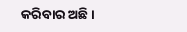କରିବାର ଅଛି।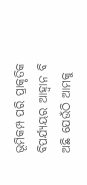ଭୂମିକମ୍ପ ପରି ପ୍ରାକୃତିକ ବିପର୍ଯ୍ୟୟର ଆହ୍ୱାନ ବି ଅଛି ଯେଉଁଠି ଆମକୁ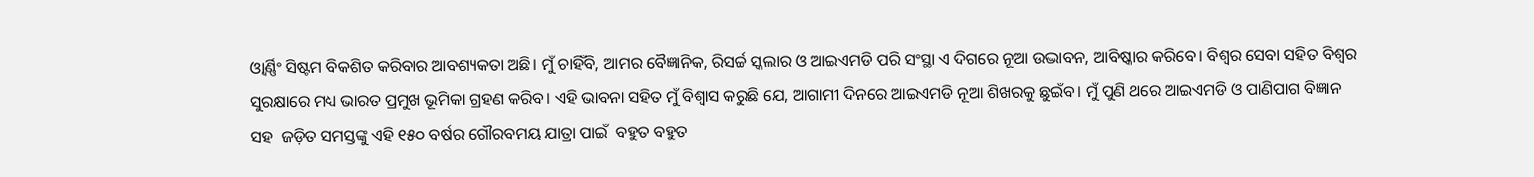ଓ୍ୱାର୍ଣ୍ଣିଂ ସିଷ୍ଟମ ବିକଶିତ କରିବାର ଆବଶ୍ୟକତା ଅଛି। ମୁଁ ଚାହିଁବି, ଆମର ବୈଜ୍ଞାନିକ, ରିସର୍ଚ୍ଚ ସ୍କଲାର ଓ ଆଇଏମଡି ପରି ସଂସ୍ଥା ଏ ଦିଗରେ ନୂଆ ଉଦ୍ଭାବନ, ଆବିଷ୍କାର କରିବେ। ବିଶ୍ୱର ସେବା ସହିତ ବିଶ୍ୱର ସୁରକ୍ଷାରେ ମଧ୍ୟ ଭାରତ ପ୍ରମୁଖ ଭୂମିକା ଗ୍ରହଣ କରିବ। ଏହି ଭାବନା ସହିତ ମୁଁ ବିଶ୍ୱାସ କରୁଛି ଯେ, ଆଗାମୀ ଦିନରେ ଆଇଏମଡି ନୂଆ ଶିଖରକୁ ଛୁଇଁବ। ମୁଁ ପୁଣି ଥରେ ଆଇଏମଡି ଓ ପାଣିପାଗ ବିଜ୍ଞାନ ସହ  ଜଡ଼ିତ ସମସ୍ତଙ୍କୁ ଏହି ୧୫୦ ବର୍ଷର ଗୌରବମୟ ଯାତ୍ରା ପାଇଁ  ବହୁତ ବହୁତ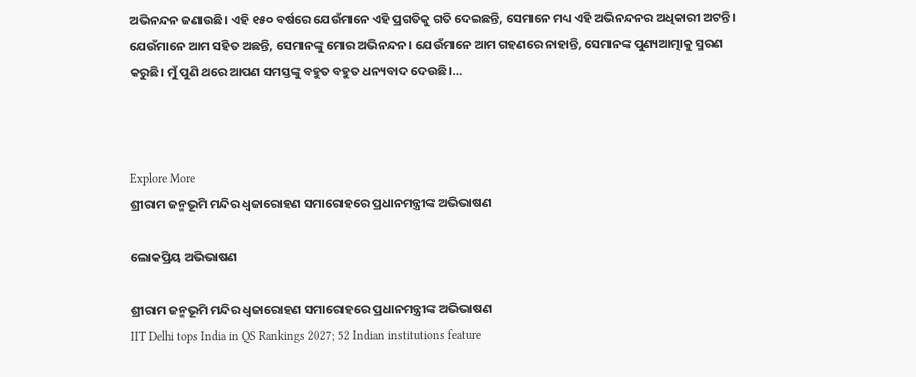ଅଭିନନ୍ଦନ ଜଣାଉଛି। ଏହି ୧୫୦ ବର୍ଷରେ ଯେଉଁମାନେ ଏହି ପ୍ରଗତିକୁ ଗତି ଦେଇଛନ୍ତି, ସେମାନେ ମଧ୍ୟ ଏହି ଅଭିନନ୍ଦନର ଅଧିକାରୀ ଅଟନ୍ତି। ଯେଉଁମାନେ ଆମ ସହିତ ଅଛନ୍ତି, ସେମାନଙ୍କୁ ମୋର ଅଭିନନ୍ଦନ। ଯେଉଁମାନେ ଆମ ଗହଣରେ ନାହାନ୍ତି, ସେମାନଙ୍କ ପୁଣ୍ୟଆତ୍ମାକୁ ସ୍ମରଣ କରୁଛି। ମୁଁ ପୁଣି ଥରେ ଆପଣ ସମସ୍ତଙ୍କୁ ବହୁତ ବହୁତ ଧନ୍ୟବାଦ ଦେଉଛି।…



Explore More
ଶ୍ରୀରାମ ଜନ୍ମଭୂମି ମନ୍ଦିର ଧ୍ଵଜାରୋହଣ ସମାରୋହରେ ପ୍ରଧାନମନ୍ତ୍ରୀଙ୍କ ଅଭିଭାଷଣ

ଲୋକପ୍ରିୟ ଅଭିଭାଷଣ

ଶ୍ରୀରାମ ଜନ୍ମଭୂମି ମନ୍ଦିର ଧ୍ଵଜାରୋହଣ ସମାରୋହରେ ପ୍ରଧାନମନ୍ତ୍ରୀଙ୍କ ଅଭିଭାଷଣ
IIT Delhi tops India in QS Rankings 2027; 52 Indian institutions feature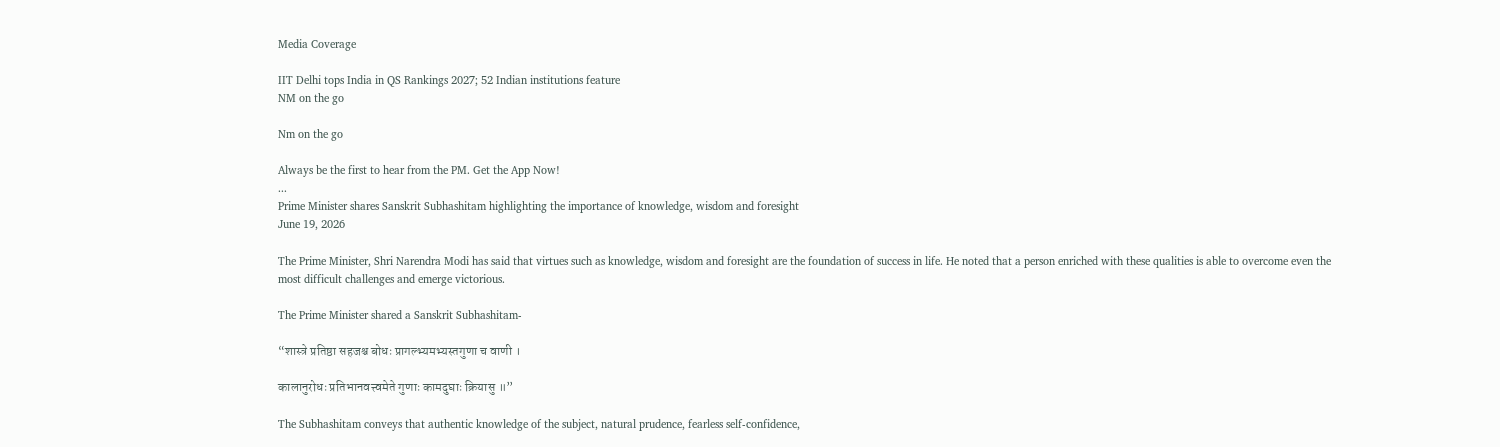Media Coverage

IIT Delhi tops India in QS Rankings 2027; 52 Indian institutions feature
NM on the go

Nm on the go

Always be the first to hear from the PM. Get the App Now!
...
Prime Minister shares Sanskrit Subhashitam highlighting the importance of knowledge, wisdom and foresight
June 19, 2026

The Prime Minister, Shri Narendra Modi has said that virtues such as knowledge, wisdom and foresight are the foundation of success in life. He noted that a person enriched with these qualities is able to overcome even the most difficult challenges and emerge victorious.

The Prime Minister shared a Sanskrit Subhashitam-

“शास्त्रे प्रतिष्ठा सहजश्च बोधः प्रागल्भ्यमभ्यस्तगुणा च वाणी ।

कालानुरोधः प्रतिभानवत्त्वमेते गुणाः कामदुघाः क्रियासु ॥”

The Subhashitam conveys that authentic knowledge of the subject, natural prudence, fearless self-confidence,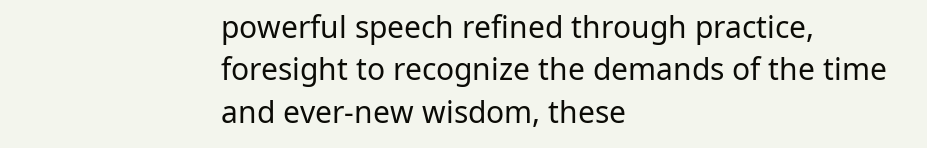powerful speech refined through practice, foresight to recognize the demands of the time and ever-new wisdom, these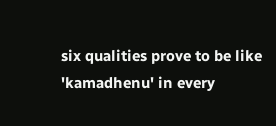six qualities prove to be like 'kamadhenu' in every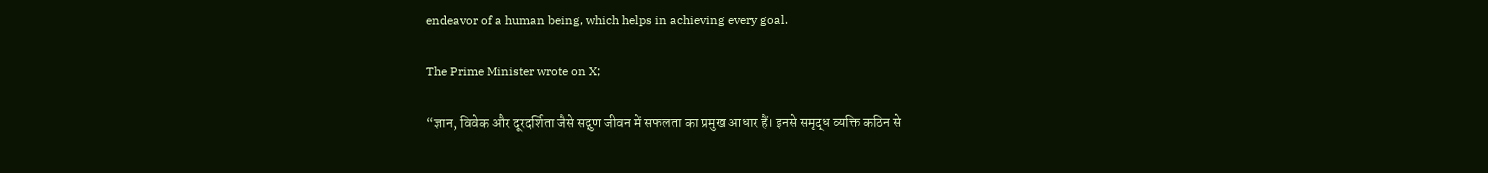endeavor of a human being, which helps in achieving every goal.

The Prime Minister wrote on X;

“ज्ञान, विवेक और दूरदर्शिता जैसे सद्गुण जीवन में सफलता का प्रमुख आधार हैं। इनसे समृद्ध व्यक्ति कठिन से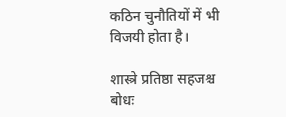कठिन चुनौतियों में भी विजयी होता है।

शास्त्रे प्रतिष्ठा सहजश्च बोधः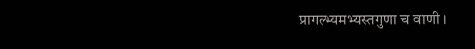प्रागल्भ्यमभ्यस्तगुणा च वाणी ।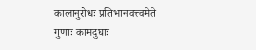कालानुरोधः प्रतिभानवत्त्वमेते गुणाः कामदुघाः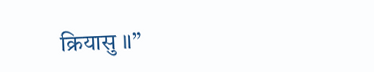क्रियासु ॥”